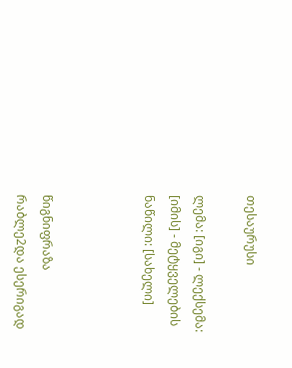თესაურუსი

ლემა: [იგი] - ლექსემა: [იმის] - მეტყველების ნაწილი: [სახელი]



წიგნიფრაზა
რაბლე2და ესერიგად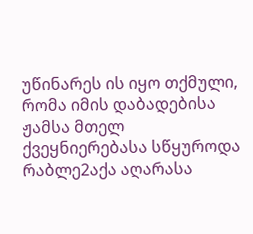უწინარეს ის იყო თქმული, რომა იმის დაბადებისა ჟამსა მთელ ქვეყნიერებასა სწყუროდა
რაბლე2აქა აღარასა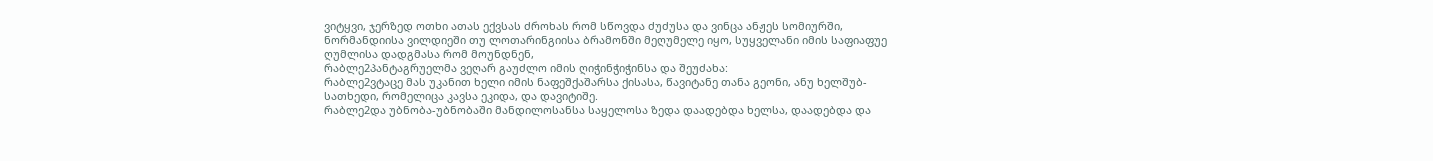ვიტყვი, ჯერზედ ოთხი ათას ექვსას ძროხას რომ სწოვდა ძუძუსა და ვინცა ანჟეს სომიურში, ნორმანდიისა ვილდიეში თუ ლოთარინგიისა ბრამონში მეღუმელე იყო, სუყველანი იმის საფიაფუე ღუმლისა დადგმასა რომ მოუნდნენ,
რაბლე2პანტაგრუელმა ვეღარ გაუძლო იმის ღიჭინჭიჭინსა და შეუძახა:
რაბლე2ვტაცე მას უკანით ხელი იმის ნაფეშქაშარსა ქისასა, წავიტანე თანა გეონი, ანუ ხელშუბ-სათხედი, რომელიცა კავსა ეკიდა, და დავიტიშე.
რაბლე2და უბნობა-უბნობაში მანდილოსანსა საყელოსა ზედა დაადებდა ხელსა, დაადებდა და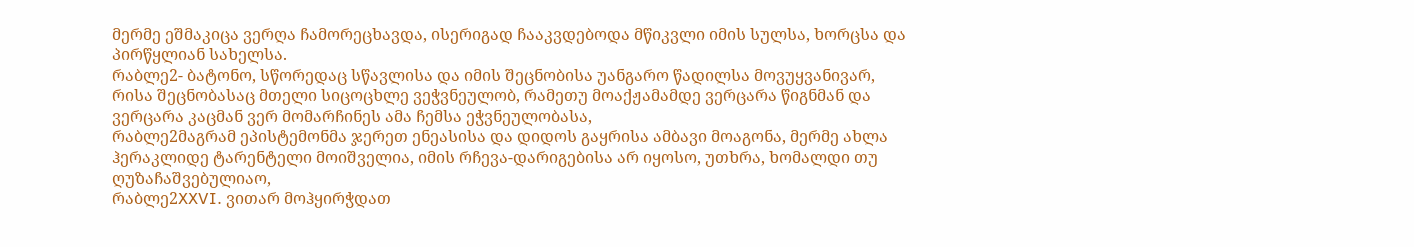მერმე ეშმაკიცა ვერღა ჩამორეცხავდა, ისერიგად ჩააკვდებოდა მწიკვლი იმის სულსა, ხორცსა და პირწყლიან სახელსა.
რაბლე2- ბატონო, სწორედაც სწავლისა და იმის შეცნობისა უანგარო წადილსა მოვუყვანივარ, რისა შეცნობასაც მთელი სიცოცხლე ვეჭვნეულობ, რამეთუ მოაქჟამამდე ვერცარა წიგნმან და ვერცარა კაცმან ვერ მომარჩინეს ამა ჩემსა ეჭვნეულობასა,
რაბლე2მაგრამ ეპისტემონმა ჯერეთ ენეასისა და დიდოს გაყრისა ამბავი მოაგონა, მერმე ახლა ჰერაკლიდე ტარენტელი მოიშველია, იმის რჩევა-დარიგებისა არ იყოსო, უთხრა, ხომალდი თუ ღუზაჩაშვებულიაო,
რაბლე2XXVI. ვითარ მოჰყირჭდათ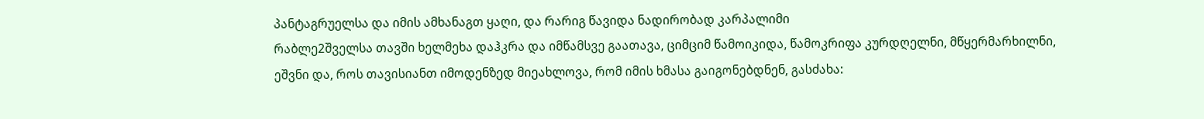პანტაგრუელსა და იმის ამხანაგთ ყაღი, და რარიგ წავიდა ნადირობად კარპალიმი
რაბლე2შველსა თავში ხელმეხა დაჰკრა და იმწამსვე გაათავა, ციმციმ წამოიკიდა, წამოკრიფა კურდღელნი, მწყერმარხილნი, ეშვნი და, როს თავისიანთ იმოდენზედ მიეახლოვა, რომ იმის ხმასა გაიგონებდნენ, გასძახა: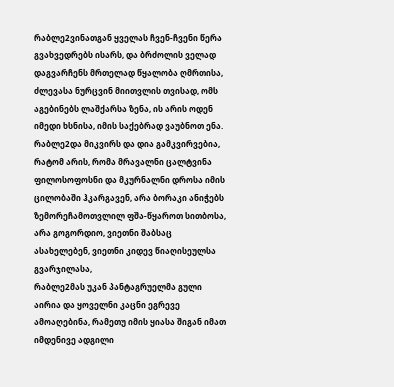რაბლე2ვინათგან ყველას ჩვენ-ჩვენი წერა გვახვედრებს ისარს, და ბრძოლის ველად დაგვარჩენს მრთელად წყალობა ღმრთისა, ძლევასა ნურცვინ მიითვლის თვისად, ომს აგებინებს ლაშქარსა ზენა, ის არის ოდენ იმედი ხსნისა, იმის საქებრად ვაუბნოთ ენა.
რაბლე2და მიკვირს და დია გამკვირვებია, რატომ არის, რომა მრავალნი ცალტვინა ფილოსოფოსნი და მკურნალნი დროსა იმის ცილობაში ჰკარგავენ, არა ბორაკი ანიჭებს ზემორეჩამოთვლილ ფშა-წყაროთ სითბოსა, არა გოგორდიო, ვიეთნი შაბსაც ასახელებენ, ვიეთნი კიდევ წიაღისეულსა გვარჯილასა,
რაბლე2მას უკან პანტაგრუელმა გული აირია და ყოველნი კაცნი ეგრევე ამოაღებინა, რამეთუ იმის ყიასა შიგან იმათ იმდენივე ადგილი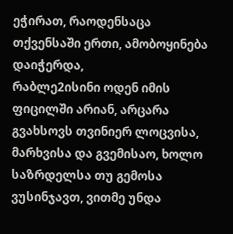ეჭირათ, რაოდენსაცა თქვენსაში ერთი, ამობოყინება დაიჭერდა,
რაბლე2ისინი ოდენ იმის ფიცილში არიან, არცარა გვახსოვს თვინიერ ლოცვისა, მარხვისა და გვემისაო, ხოლო საზრდელსა თუ გემოსა ვუსინჯავთ, ვითმე უნდა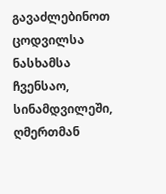გავაძლებინოთ ცოდვილსა ნასხამსა ჩვენსაო, სინამდვილეში, ღმერთმან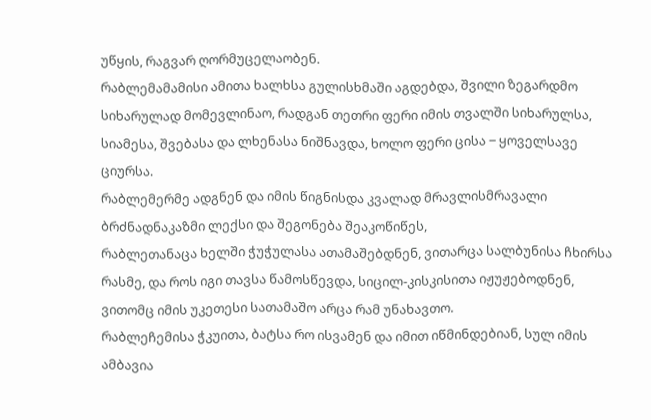უწყის, რაგვარ ღორმუცელაობენ.
რაბლემამამისი ამითა ხალხსა გულისხმაში აგდებდა, შვილი ზეგარდმო სიხარულად მომევლინაო, რადგან თეთრი ფერი იმის თვალში სიხარულსა, სიამესა, შვებასა და ლხენასა ნიშნავდა, ხოლო ფერი ცისა ‒ ყოველსავე ციურსა.
რაბლემერმე ადგნენ და იმის წიგნისდა კვალად მრავლისმრავალი ბრძნადნაკაზმი ლექსი და შეგონება შეაკოწიწეს,
რაბლეთანაცა ხელში ჭუჭულასა ათამაშებდნენ, ვითარცა სალბუნისა ჩხირსა რასმე, და როს იგი თავსა წამოსწევდა, სიცილ-კისკისითა იჟუჟებოდნენ, ვითომც იმის უკეთესი სათამაშო არცა რამ უნახავთო.
რაბლეჩემისა ჭკუითა, ბატსა რო ისვამენ და იმით იწმინდებიან, სულ იმის ამბავია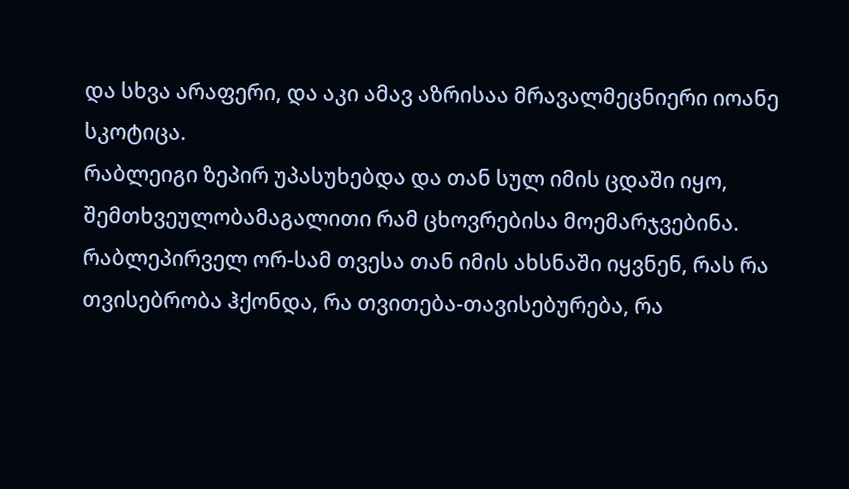და სხვა არაფერი, და აკი ამავ აზრისაა მრავალმეცნიერი იოანე სკოტიცა.
რაბლეიგი ზეპირ უპასუხებდა და თან სულ იმის ცდაში იყო, შემთხვეულობამაგალითი რამ ცხოვრებისა მოემარჯვებინა.
რაბლეპირველ ორ-სამ თვესა თან იმის ახსნაში იყვნენ, რას რა თვისებრობა ჰქონდა, რა თვითება-თავისებურება, რა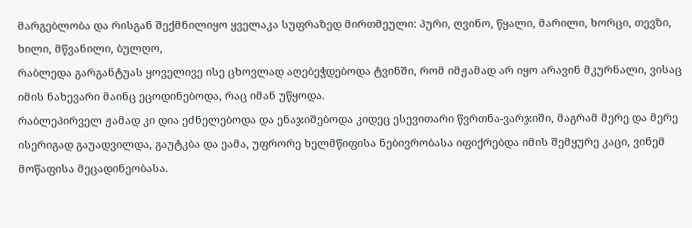მარგებლობა და რისგან შექმნილიყო ყველაკა სუფრაზედ მირთმეული: პური, ღვინო, წყალი, მარილი, ხორცი, თევზი, ხილი, მწვანილი, ბულღო,
რაბლედა გარგანტუას ყოველივე ისე ცხოვლად აღებეჭდებოდა ტვინში, რომ იმჟამად არ იყო არავინ მკურნალი, ვისაც იმის ნახევარი მაინც ეცოდინებოდა, რაც იმან უწყოდა.
რაბლეპირველ ჟამად კი დია ეძნელებოდა და ენაჯიშებოდა კიდეც ესევითარი წვრთნა-ვარჯიში, მაგრამ მერე და მერე ისერიგად გაუადვილდა, გაუტკბა და ეამა, უფრორე ხელმწიფისა ნებივრობასა იფიქრებდა იმის შემყურე კაცი, ვინემ მოწაფისა მეცადინეობასა.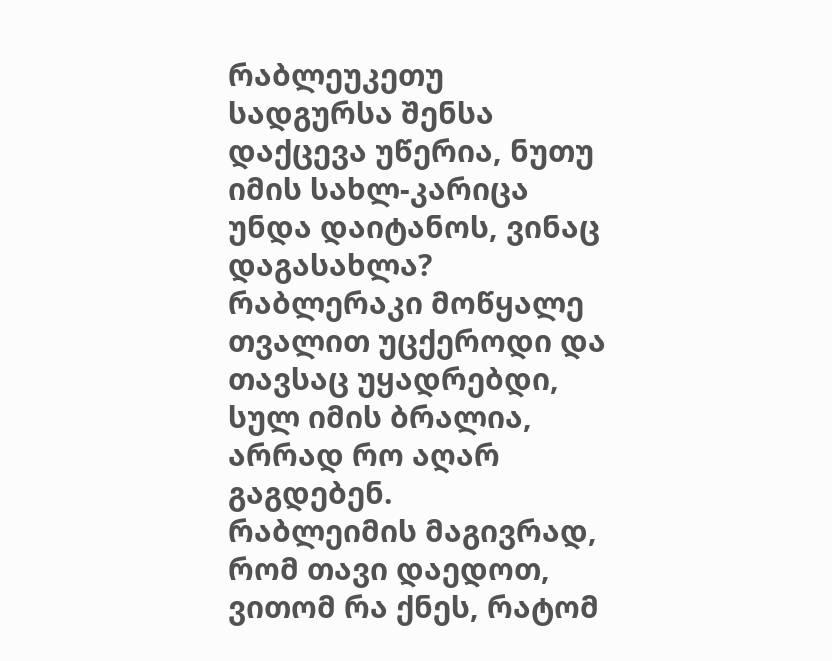რაბლეუკეთუ სადგურსა შენსა დაქცევა უწერია, ნუთუ იმის სახლ-კარიცა უნდა დაიტანოს, ვინაც დაგასახლა?
რაბლერაკი მოწყალე თვალით უცქეროდი და თავსაც უყადრებდი, სულ იმის ბრალია, არრად რო აღარ გაგდებენ.
რაბლეიმის მაგივრად, რომ თავი დაედოთ, ვითომ რა ქნეს, რატომ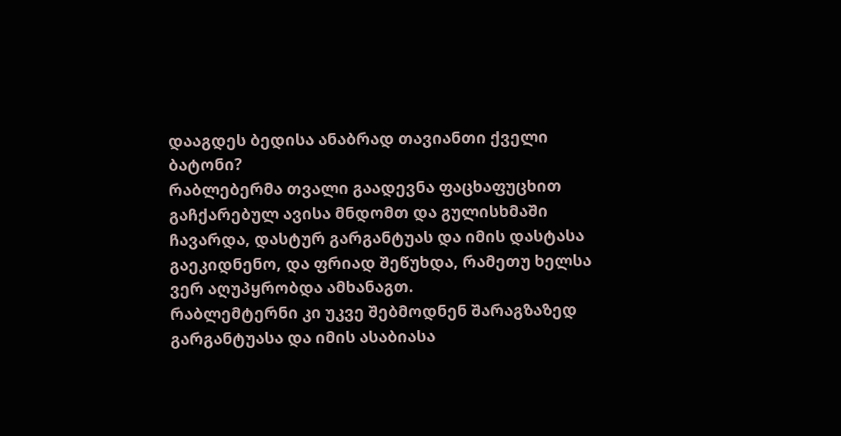დააგდეს ბედისა ანაბრად თავიანთი ქველი ბატონი?
რაბლებერმა თვალი გაადევნა ფაცხაფუცხით გაჩქარებულ ავისა მნდომთ და გულისხმაში ჩავარდა, დასტურ გარგანტუას და იმის დასტასა გაეკიდნენო, და ფრიად შეწუხდა, რამეთუ ხელსა ვერ აღუპყრობდა ამხანაგთ.
რაბლემტერნი კი უკვე შებმოდნენ შარაგზაზედ გარგანტუასა და იმის ასაბიასა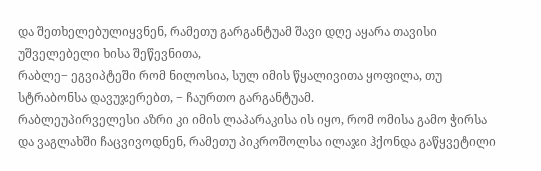და შეთხელებულიყვნენ, რამეთუ გარგანტუამ შავი დღე აყარა თავისი უშველებელი ხისა შეწევნითა,
რაბლე‒ ეგვიპტეში რომ ნილოსია, სულ იმის წყალივითა ყოფილა, თუ სტრაბონსა დავუჯერებთ, ‒ ჩაურთო გარგანტუამ.
რაბლეუპირველესი აზრი კი იმის ლაპარაკისა ის იყო, რომ ომისა გამო ჭირსა და ვაგლახში ჩაცვივოდნენ, რამეთუ პიკროშოლსა ილაჯი ჰქონდა გაწყვეტილი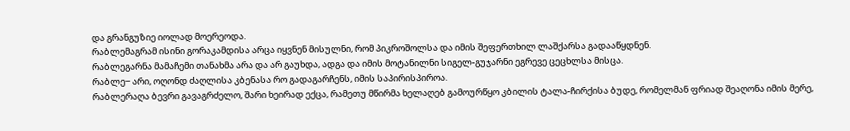და გრანგუზიე იოლად მოერეოდა.
რაბლემაგრამ ისინი გორაკამდისა არცა იყვნენ მისულნი, რომ პიკროშოლსა და იმის შეფერთხილ ლაშქარსა გადააწყდნენ.
რაბლეგარნა მამაჩემი თანახმა არა და არ გაუხდა, ადგა და იმის მოტანილნი სიგელ-გუჯარნი ეგრევე ცეცხლსა მისცა.
რაბლე‒ არი, ოღონდ ძაღლისა კბენასა რო გადაგარჩენს, იმის საპირისპიროა.
რაბლერაღა ბევრი გავაგრძელო, შარი ხეირად ექცა, რამეთუ მწირმა ხელაღებ გამოურწყო კბილის ტალა-ჩირქისა ბუდე, რომელმან ფრიად შეაღონა იმის მერე,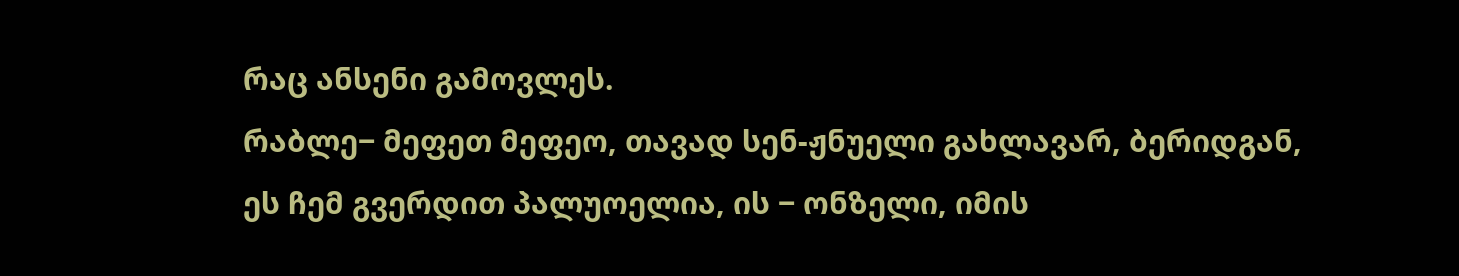რაც ანსენი გამოვლეს.
რაბლე‒ მეფეთ მეფეო, თავად სენ-ჟნუელი გახლავარ, ბერიდგან, ეს ჩემ გვერდით პალუოელია, ის ‒ ონზელი, იმის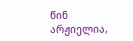წინ არჟიელია,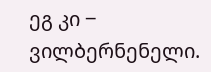ეგ კი ‒ ვილბერნენელი.